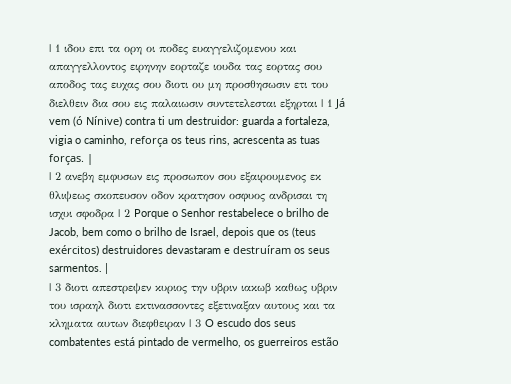| 1 ιδου επι τα ορη οι ποδες ευαγγελιζομενου και απαγγελλοντος ειρηνην εορταζε ιουδα τας εορτας σου αποδος τας ευχας σου διοτι ου μη προσθησωσιν ετι του διελθειν δια σου εις παλαιωσιν συντετελεσται εξηρται | 1 Já vem (ó Nínive) contra ti um destruidor: guarda a fortaleza, vigia o caminho, reforça os teus rins, acrescenta as tuas forças. |
| 2 ανεβη εμφυσων εις προσωπον σου εξαιρουμενος εκ θλιψεως σκοπευσον οδον κρατησον οσφυος ανδρισαι τη ισχυι σφοδρα | 2 Porque o Senhor restabelece o brilho de Jacob, bem como o brilho de Israel, depois que os (teus exércitos) destruidores devastaram e destruíram os seus sarmentos. |
| 3 διοτι απεστρεψεν κυριος την υβριν ιακωβ καθως υβριν του ισραηλ διοτι εκτινασσοντες εξετιναξαν αυτους και τα κληματα αυτων διεφθειραν | 3 O escudo dos seus combatentes está pintado de vermelho, os guerreiros estão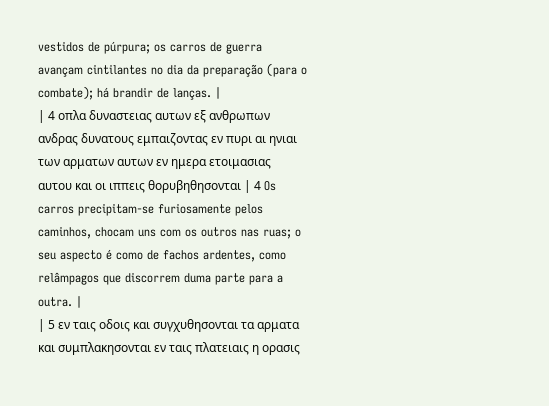vestidos de púrpura; os carros de guerra avançam cintilantes no dia da preparação (para o combate); há brandir de lanças. |
| 4 οπλα δυναστειας αυτων εξ ανθρωπων ανδρας δυνατους εμπαιζοντας εν πυρι αι ηνιαι των αρματων αυτων εν ημερα ετοιμασιας αυτου και οι ιππεις θορυβηθησονται | 4 Os carros precipitam-se furiosamente pelos caminhos, chocam uns com os outros nas ruas; o seu aspecto é como de fachos ardentes, como relâmpagos que discorrem duma parte para a outra. |
| 5 εν ταις οδοις και συγχυθησονται τα αρματα και συμπλακησονται εν ταις πλατειαις η ορασις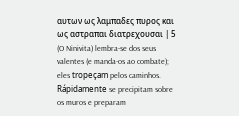αυτων ως λαμπαδες πυρος και ως αστραπαι διατρεχουσαι | 5 (O Ninivita) lembra-se dos seus valentes (e manda-os ao combate); eles tropeçam pelos caminhos. Rápidamente se precipitam sobre os muros e preparam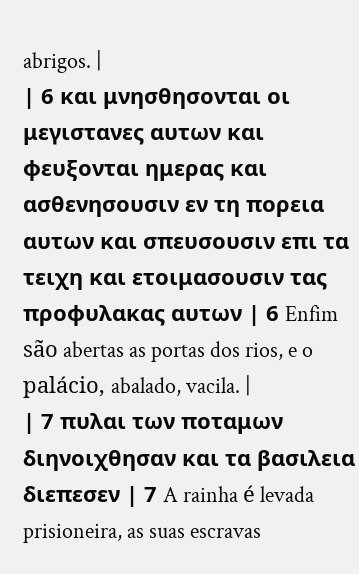abrigos. |
| 6 και μνησθησονται οι μεγιστανες αυτων και φευξονται ημερας και ασθενησουσιν εν τη πορεια αυτων και σπευσουσιν επι τα τειχη και ετοιμασουσιν τας προφυλακας αυτων | 6 Enfim são abertas as portas dos rios, e o palácio, abalado, vacila. |
| 7 πυλαι των ποταμων διηνοιχθησαν και τα βασιλεια διεπεσεν | 7 A rainha é levada prisioneira, as suas escravas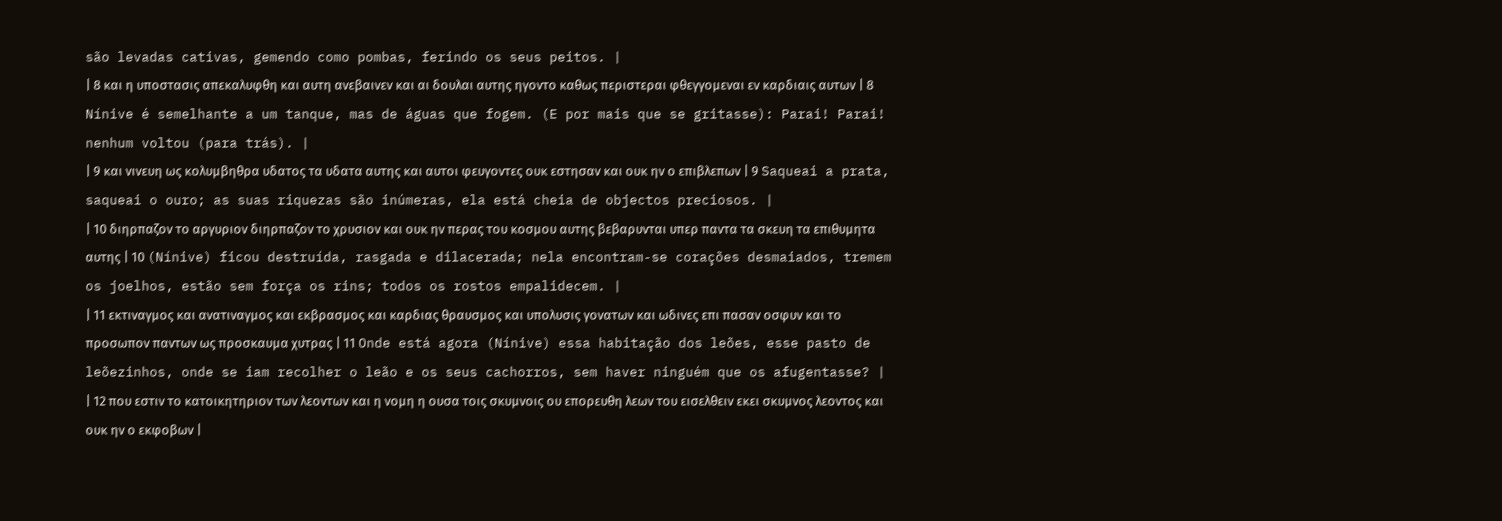são levadas cativas, gemendo como pombas, ferindo os seus peitos. |
| 8 και η υποστασις απεκαλυφθη και αυτη ανεβαινεν και αι δουλαι αυτης ηγοντο καθως περιστεραι φθεγγομεναι εν καρδιαις αυτων | 8 Nínive é semelhante a um tanque, mas de águas que fogem. (E por mais que se gritasse): Parai! Parai! nenhum voltou (para trás). |
| 9 και νινευη ως κολυμβηθρα υδατος τα υδατα αυτης και αυτοι φευγοντες ουκ εστησαν και ουκ ην ο επιβλεπων | 9 Saqueai a prata, saqueai o ouro; as suas riquezas são inúmeras, ela está cheia de objectos preciosos. |
| 10 διηρπαζον το αργυριον διηρπαζον το χρυσιον και ουκ ην περας του κοσμου αυτης βεβαρυνται υπερ παντα τα σκευη τα επιθυμητα αυτης | 10 (Nínive) ficou destruída, rasgada e dilacerada; nela encontram-se corações desmaiados, tremem os joelhos, estão sem força os rins; todos os rostos empalidecem. |
| 11 εκτιναγμος και ανατιναγμος και εκβρασμος και καρδιας θραυσμος και υπολυσις γονατων και ωδινες επι πασαν οσφυν και το προσωπον παντων ως προσκαυμα χυτρας | 11 Onde está agora (Nínive) essa habitação dos leões, esse pasto de leõezinhos, onde se iam recolher o leão e os seus cachorros, sem haver ninguém que os afugentasse? |
| 12 που εστιν το κατοικητηριον των λεοντων και η νομη η ουσα τοις σκυμνοις ου επορευθη λεων του εισελθειν εκει σκυμνος λεοντος και ουκ ην ο εκφοβων |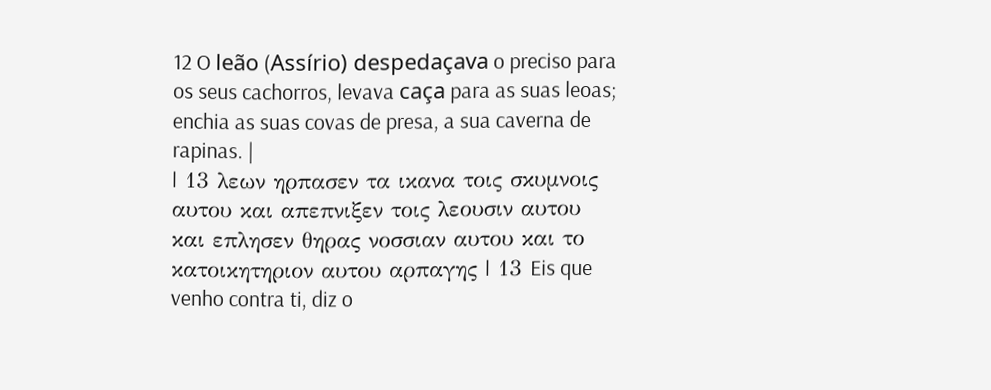12 O leão (Assírio) despedaçava o preciso para os seus cachorros, levava caça para as suas leoas; enchia as suas covas de presa, a sua caverna de rapinas. |
| 13 λεων ηρπασεν τα ικανα τοις σκυμνοις αυτου και απεπνιξεν τοις λεουσιν αυτου και επλησεν θηρας νοσσιαν αυτου και το κατοικητηριον αυτου αρπαγης | 13 Eis que venho contra ti, diz o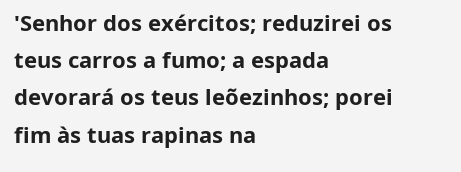'Senhor dos exércitos; reduzirei os teus carros a fumo; a espada devorará os teus leõezinhos; porei fim às tuas rapinas na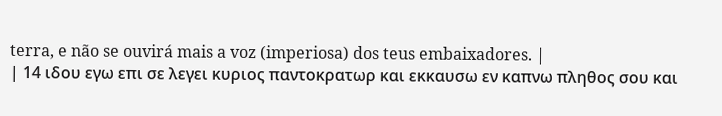terra, e não se ouvirá mais a voz (imperiosa) dos teus embaixadores. |
| 14 ιδου εγω επι σε λεγει κυριος παντοκρατωρ και εκκαυσω εν καπνω πληθος σου και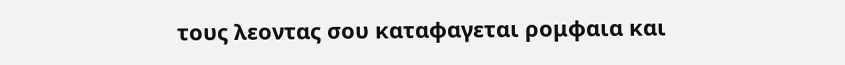τους λεοντας σου καταφαγεται ρομφαια και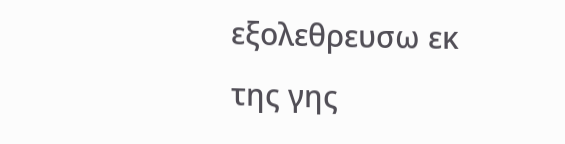εξολεθρευσω εκ της γης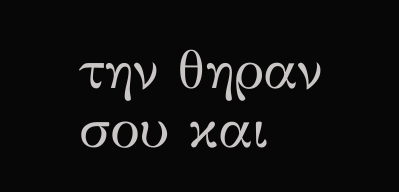την θηραν σου και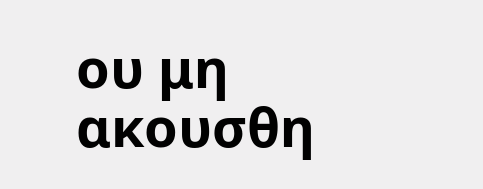ου μη ακουσθη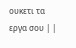ουκετι τα εργα σου | |